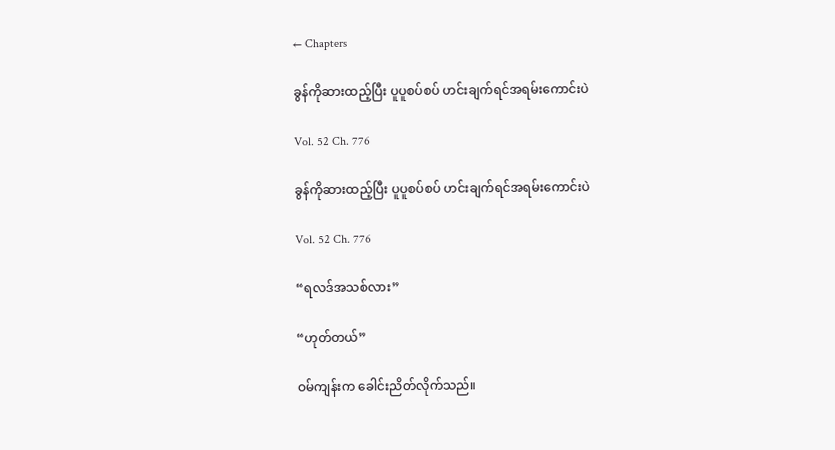← Chapters

ခွန်ကိုဆားထည့်ပြီး ပူပူစပ်စပ် ဟင်းချက်ရင်အရမ်းကောင်းပဲ

Vol. 52 Ch. 776

ခွန်ကိုဆားထည့်ပြီး ပူပူစပ်စပ် ဟင်းချက်ရင်အရမ်းကောင်းပဲ

Vol. 52 Ch. 776

“ရလဒ်အသစ်လား”

“ဟုတ်တယ်”

ဝမ်ကျန်းက ခေါင်းညိတ်လိုက်သည်။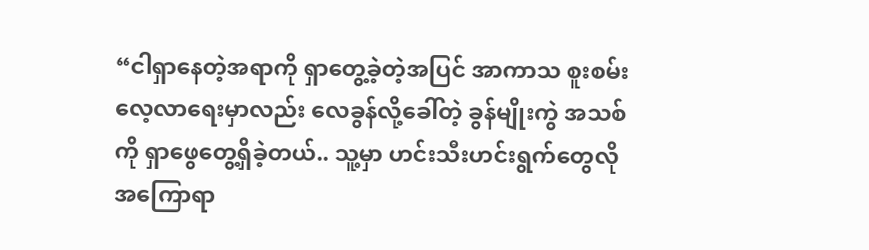“ငါရှာနေတဲ့အရာကို ရှာတွေ့ခဲ့တဲ့အပြင် အာကာသ စူးစမ်းလေ့လာရေးမှာလည်း လေခွန်လို့ခေါ်တဲ့ ခွန်မျိုးကွဲ အသစ်ကို ရှာဖွေတွေ့ရှိခဲ့တယ်.. သူ့မှာ ဟင်းသီးဟင်းရွက်တွေလို အကြောရာ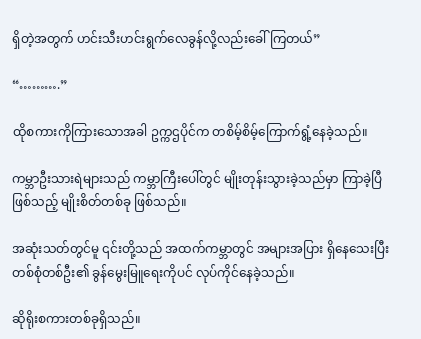ရှိတဲ့အတွက် ဟင်းသီးဟင်းရွက်လေခွန်လို့လည်းခေါ်ကြတယ်”

“……….”

ထိုစကားကိုကြားသောအခါ ဥက္ကဌပိုင်က တစိမ့်စိမ့်ကြောက်ရွံ့နေခဲ့သည်။

ကမ္ဘာဦးသားရဲများသည် ကမ္ဘာကြီးပေါ်တွင် မျိုးတုန်းသွားခဲ့သည်မှာ ကြာခဲ့ပြီဖြစ်သည့် မျိုးစိတ်တစ်ခု ဖြစ်သည်။

အဆုံးသတ်တွင်မူ ၎င်းတို့သည် အထက်ကမ္ဘာတွင် အများအပြား ရှိနေသေးပြီး တစ်စုံတစ်ဦး၏ ခွန်မွေးမြူရေးကိုပင် လုပ်ကိုင်နေခဲ့သည်။

ဆိုရိုးစကားတစ်ခုရှိသည်။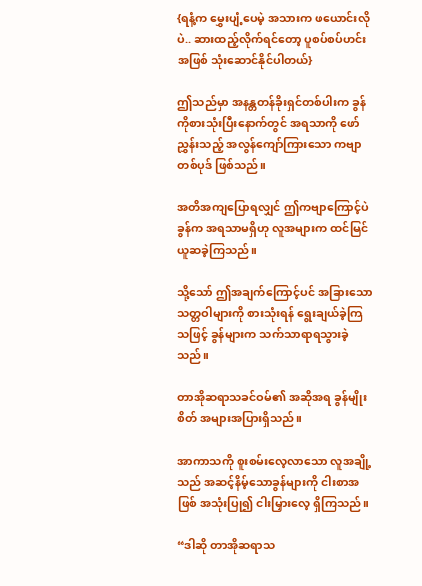{ရနံ့က မွှေးပျံ့ပေမဲ့ အသားက ဖယောင်းလိုပဲ.. ဆားထည့်လိုက်ရင်တော့ ပူစပ်စပ်ဟင်းအဖြစ် သုံးဆောင်နိုင်ပါတယ်}

ဤသည်မှာ အနန္တတန်ခိုးရှင်တစ်ပါးက ခွန်ကိုစားသုံးပြီးနောက်တွင် အရသာကို ဖော်ညွှန်းသည့် အလွန်ကျော်ကြားသော ကဗျာတစ်ပုဒ် ဖြစ်သည်။

အတိအကျပြောရလျှင် ဤကဗျာကြောင့်ပဲ ခွန်က အရသာမရှိဟု လူအများက ထင်မြင်ယူဆခဲ့ကြသည်။

သို့သော် ဤအချက်ကြောင့်ပင် အခြားသော သတ္တဝါများကို စားသုံးရန် ရွေးချယ်ခဲ့ကြသဖြင့် ခွန်များက သက်သာရာရသွားခဲ့သည်။

တာအိုဆရာသခင်ဝမ်၏ အဆိုအရ ခွန်မျိုးစိတ် အများအပြားရှိသည်။

အာကာသကို စူးစမ်းလေ့လာသော လူအချို့သည် အဆင့်နိမ့်သောခွန်များကို ငါးစာအဖြစ် အသုံးပြု၍ ငါးမြှားလေ့ ရှိကြသည်။

“ဒါဆို တာအိုဆရာသ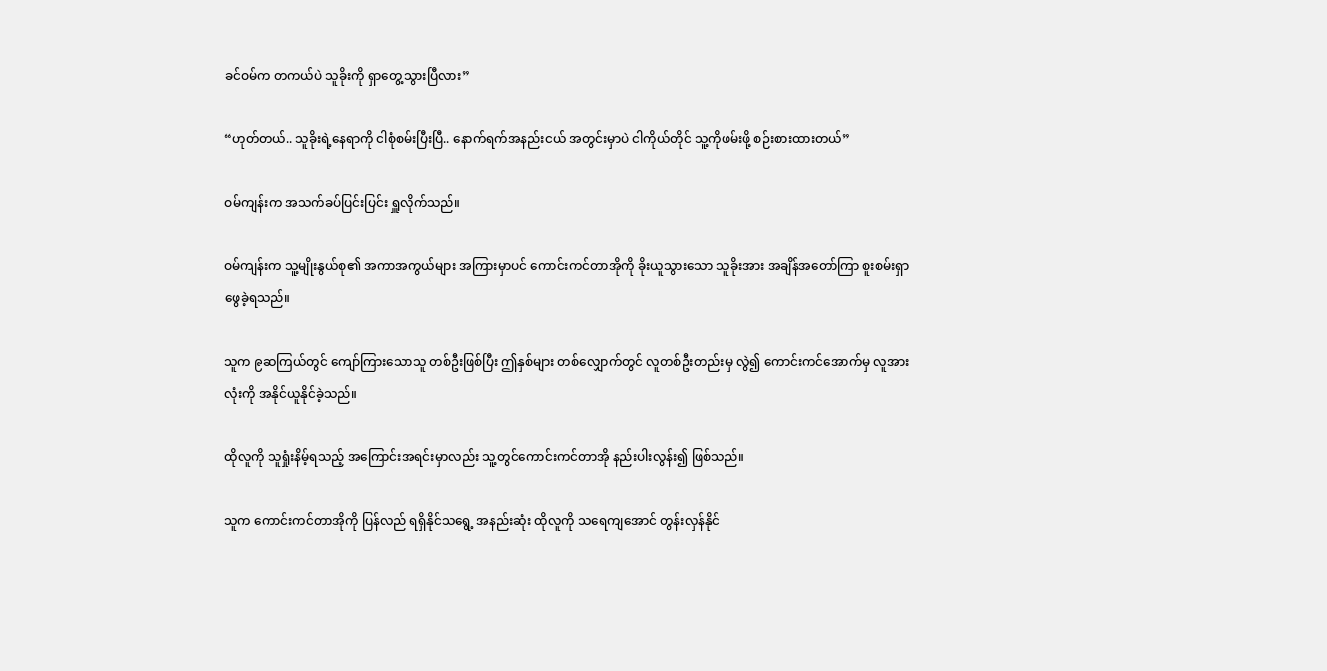ခင်ဝမ်က တကယ်ပဲ သူခိုးကို ရှာတွေ့သွားပြီလား”

“ဟုတ်တယ်.. သူခိုးရဲ့နေရာကို ငါစုံစမ်းပြီးပြီ.. နောက်ရက်အနည်းငယ် အတွင်းမှာပဲ ငါကိုယ်တိုင် သူ့ကိုဖမ်းဖို့ စဉ်းစားထားတယ်”

ဝမ်ကျန်းက အသက်ခပ်ပြင်းပြင်း ရှူလိုက်သည်။

ဝမ်ကျန်းက သူ့မျိုးနွယ်စု၏ အကာအကွယ်များ အကြားမှာပင် ကောင်းကင်တာအိုကို ခိုးယူသွားသော သူခိုးအား အချိန်အတော်ကြာ စူးစမ်းရှာဖွေခဲ့ရသည်။

သူက ၉ဆကြယ်တွင် ကျော်ကြားသောသူ တစ်ဦးဖြစ်ပြီး ဤနှစ်များ တစ်လျှောက်တွင် လူတစ်ဦးတည်းမှ လွဲ၍ ကောင်းကင်အောက်မှ လူအားလုံးကို အနိုင်ယူနိုင်ခဲ့သည်။

ထိုလူကို သူရှုံးနိမ့်ရသည့် အကြောင်းအရင်းမှာလည်း သူ့တွင်ကောင်းကင်တာအို နည်းပါးလွန်း၍ ဖြစ်သည်။

သူက ကောင်းကင်တာအိုကို ပြန်လည် ရရှိနိုင်သရွေ့ အနည်းဆုံး ထိုလူကို သရေကျအောင် တွန်းလှန်နိုင်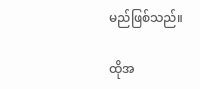မည်ဖြစ်သည်။

ထိုအ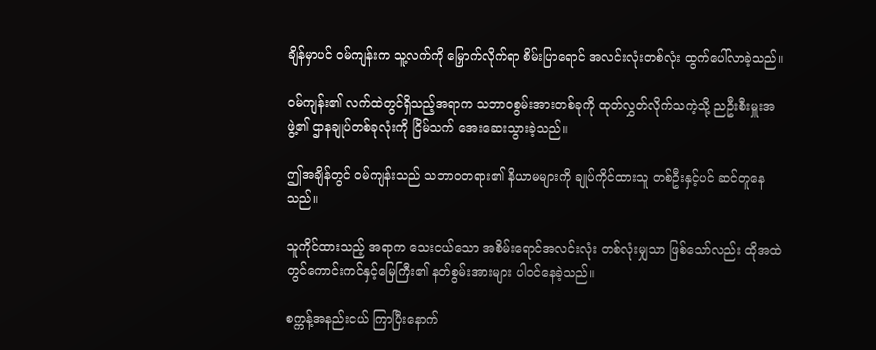ချိန်မှာပင် ဝမ်ကျန်းက သူ့လက်ကို မြှောက်လိုက်ရာ စိမ်းပြာရောင် အလင်းလုံးတစ်လုံး ထွက်ပေါ်လာခဲ့သည်။

ဝမ်ကျန်း၏ လက်ထဲတွင်ရှိသည့်အရာက သဘာဝစွမ်းအားတစ်ခုကို ထုတ်လွှတ်လိုက်သကဲ့သို့ ညဦးစီးမှူးအဖွဲ့၏ ဌာနချုပ်တစ်ခုလုံးကို ငြိမ်သက် အေးဆေးသွားခဲ့သည်။

ဤအချိန်တွင် ဝမ်ကျန်းသည် သဘာဝတရား၏ နိယာမများကို ချုပ်ကိုင်ထားသူ တစ်ဦးနှင့်ပင် ဆင်တူနေသည်။

သူကိုင်ထားသည့် အရာက သေးငယ်သော အစိမ်းရောင်အလင်းလုံး တစ်လုံးမျှသာ ဖြစ်သော်လည်း ထိုအထဲတွင်ကောင်းကင်နှင့်မြေကြီး၏ နတ်စွမ်းအားများ ပါဝင်နေခဲ့သည်။

စက္ကန့်အနည်းငယ် ကြာပြီးနောက်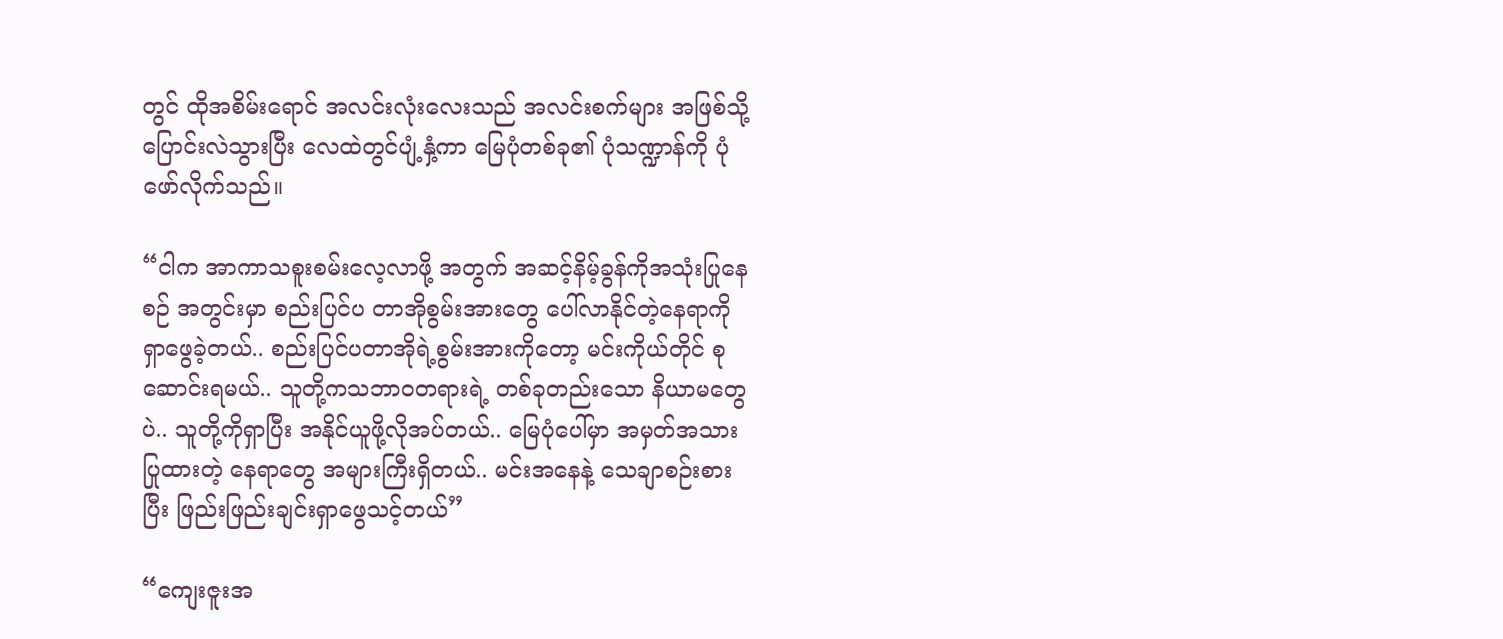တွင် ထိုအစိမ်းရောင် အလင်းလုံးလေးသည် အလင်းစက်များ အဖြစ်သို့ ပြောင်းလဲသွားပြီး လေထဲတွင်ပျံ့နှံ့ကာ မြေပုံတစ်ခု၏ ပုံသဏ္ဍာန်ကို ပုံဖော်လိုက်သည်။

“ငါက အာကာသစူးစမ်းလေ့လာဖို့ အတွက် အဆင့်နိမ့်ခွန်ကိုအသုံးပြုနေစဉ် အတွင်းမှာ စည်းပြင်ပ တာအိုစွမ်းအားတွေ ပေါ်လာနိုင်တဲ့နေရာကို ရှာဖွေခဲ့တယ်.. စည်းပြင်ပတာအိုရဲ့စွမ်းအားကိုတော့ မင်းကိုယ်တိုင် စုဆောင်းရမယ်.. သူတို့ကသဘာဝတရားရဲ့ တစ်ခုတည်းသော နိယာမတွေပဲ.. သူတို့ကိုရှာပြီး အနိုင်ယူဖို့လိုအပ်တယ်.. မြေပုံပေါ်မှာ အမှတ်အသားပြုထားတဲ့ နေရာတွေ အများကြီးရှိတယ်.. မင်းအနေနဲ့ သေချာစဉ်းစားပြီး ဖြည်းဖြည်းချင်းရှာဖွေသင့်တယ်”

“ကျေးဇူးအ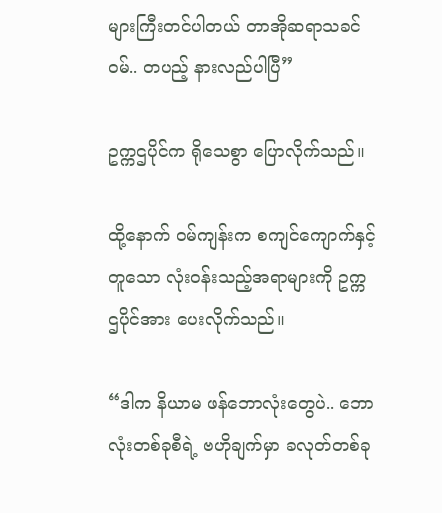များကြီးတင်ပါတယ် တာအိုဆရာသခင်ဝမ်.. တပည့် နားလည်ပါပြီ”

ဥက္ကဌပိုင်က ရိုသေစွာ ပြောလိုက်သည်။

ထို့နောက် ဝမ်ကျန်းက စကျင်ကျောက်နှင့် တူသော လုံးဝန်းသည့်အရာများကို ဥက္ကဌပိုင်အား ပေးလိုက်သည်။

“ဒါက နိယာမ ဖန်ဘောလုံးတွေပဲ.. ဘောလုံးတစ်ခုစီရဲ့ ဗဟိုချက်မှာ ခလုတ်တစ်ခု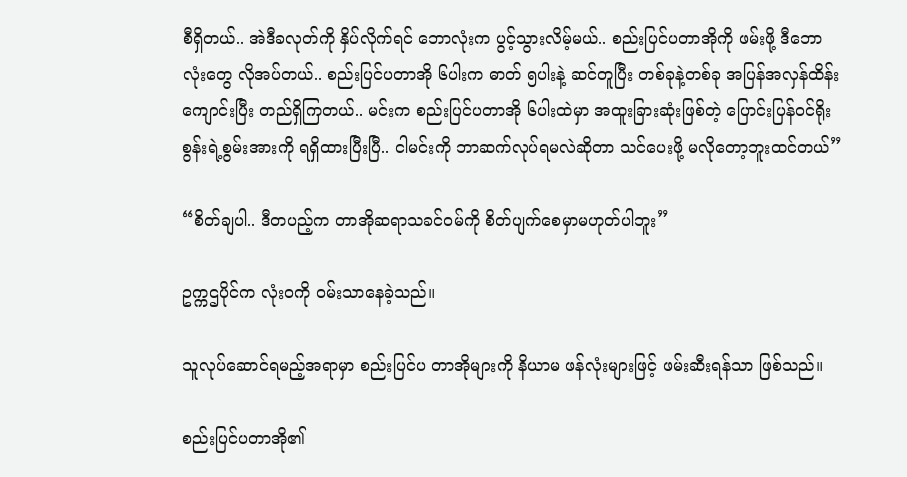စီရှိတယ်.. အဲဒီခလုတ်ကို နှိပ်လိုက်ရင် ဘောလုံးက ပွင့်သွားလိမ့်မယ်.. စည်းပြင်ပတာအိုကို ဖမ်းဖို့ ဒီဘောလုံးတွေ လိုအပ်တယ်.. စည်းပြင်ပတာအို ၆ပါးက ဓာတ် ၅ပါးနဲ့ ဆင်တူပြီး တစ်ခုနဲ့တစ်ခု အပြန်အလှန်ထိန်းကျောင်းပြီး တည်ရှိကြတယ်.. မင်းက စည်းပြင်ပတာအို ၆ပါးထဲမှာ အထူးခြားဆုံးဖြစ်တဲ့ ပြောင်းပြန်ဝင်ရိုးစွန်းရဲ့စွမ်းအားကို ရရှိထားပြီးပြီ.. ငါမင်းကို ဘာဆက်လုပ်ရမလဲဆိုတာ သင်ပေးဖို့ မလိုတော့ဘူးထင်တယ်”

“စိတ်ချပါ.. ဒီတပည့်က တာအိုဆရာသခင်ဝမ်ကို စိတ်ပျက်စေမှာမဟုတ်ပါဘူး”

ဥက္ကဌပိုင်က လုံးဝကို ဝမ်းသာနေခဲ့သည်။

သူလုပ်ဆောင်ရမည့်အရာမှာ စည်းပြင်ပ တာအိုများကို နိယာမ ဖန်လုံးများဖြင့် ဖမ်းဆီးရန်သာ ဖြစ်သည်။

စည်းပြင်ပတာအို၏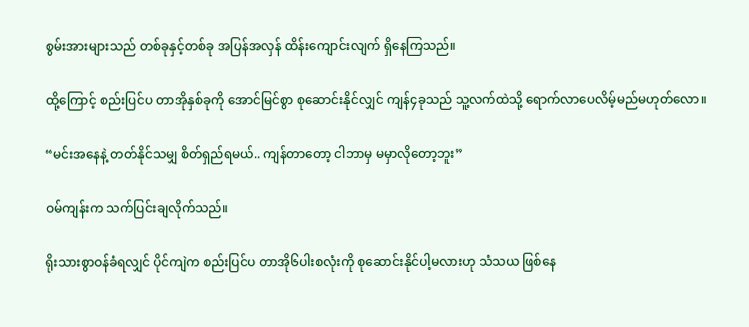စွမ်းအားများသည် တစ်ခုနှင့်တစ်ခု အပြန်အလှန် ထိန်းကျောင်းလျက် ရှိနေကြသည်။

ထို့ကြောင့် စည်းပြင်ပ တာအိုနှစ်ခုကို ‌အောင်မြင်စွာ စုဆောင်းနိုင်လျှင် ကျန်၄ခုသည် သူ့လက်ထဲသို့ ရောက်လာပေလိမ့်မည်မဟုတ်လော။

“မင်းအနေနဲ့ တတ်နိုင်သမျှ စိတ်ရှည်ရမယ်.. ကျန်တာတော့ ငါဘာမှ မမှာလိုတော့ဘူး”

ဝမ်ကျန်းက သက်ပြင်းချလိုက်သည်။

ရိုးသားစွာဝန်ခံရလျှင် ပိုင်ကျဲက စည်းပြင်ပ တာအို၆ပါးစလုံးကို စုဆောင်းနိုင်ပါ့မလားဟု သံသယ ဖြစ်နေ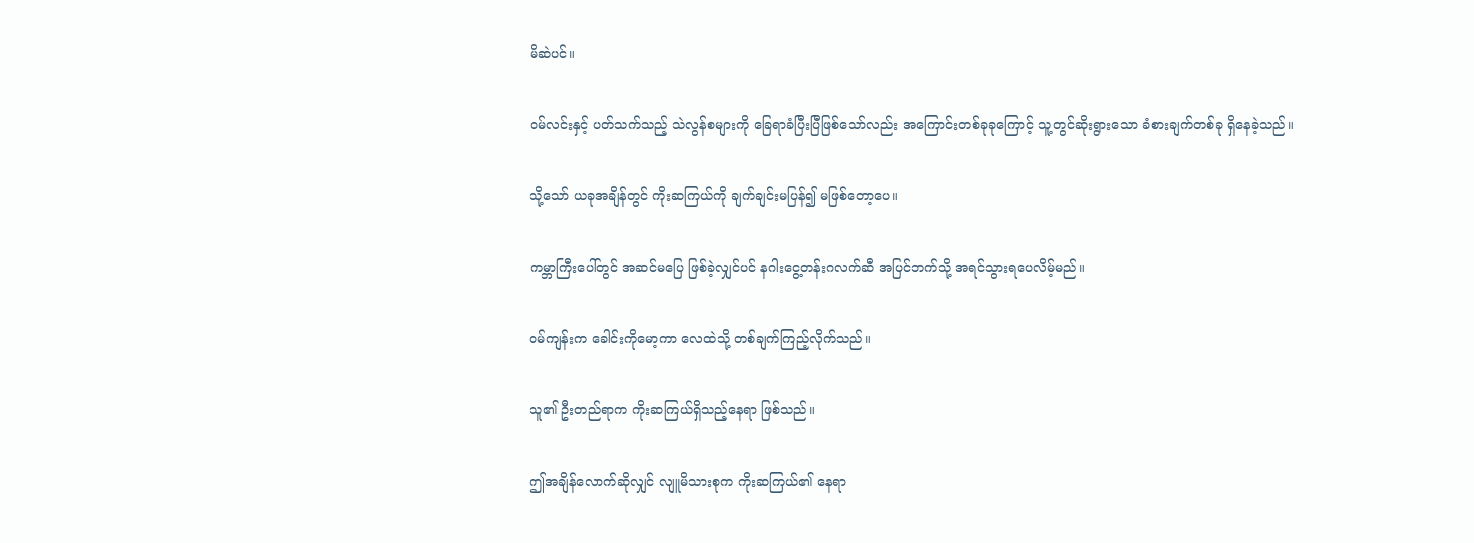မိဆဲပင်။

ဝမ်လင်းနှင့် ပတ်သက်သည့် သဲလွန်စများကို ခြေရာခံပြီးပြီဖြစ်သော်လည်း အကြောင်းတစ်ခုခုကြောင့် သူ့တွင်ဆိုးရွားသော ခံစားချက်တစ်ခု ရှိနေခဲ့သည်။

သို့သော် ယခုအချိန်တွင် ကိုးဆကြယ်ကို ချက်ချင်းမပြန်၍ မဖြစ်တော့ပေ။

ကမ္ဘာကြီးပေါ်တွင် အဆင်မပြေ ဖြစ်ခဲ့လျှင်ပင် နဂါးငွေ့တန်းဂလက်ဆီ အပြင်ဘက်သို့ အရင်သွားရပေလိမ့်မည်။

ဝမ်ကျန်းက ခေါင်းကိုမော့ကာ လေထဲသို့ တစ်ချက်ကြည့်လိုက်သည်။

သူ၏ ဦးတည်ရာက ကိုးဆကြယ်ရှိသည့်နေရာ ဖြစ်သည်။

ဤအချိန်လောက်ဆိုလျှင် လျူမိသားစုက ကိုးဆကြယ်၏ နေရာ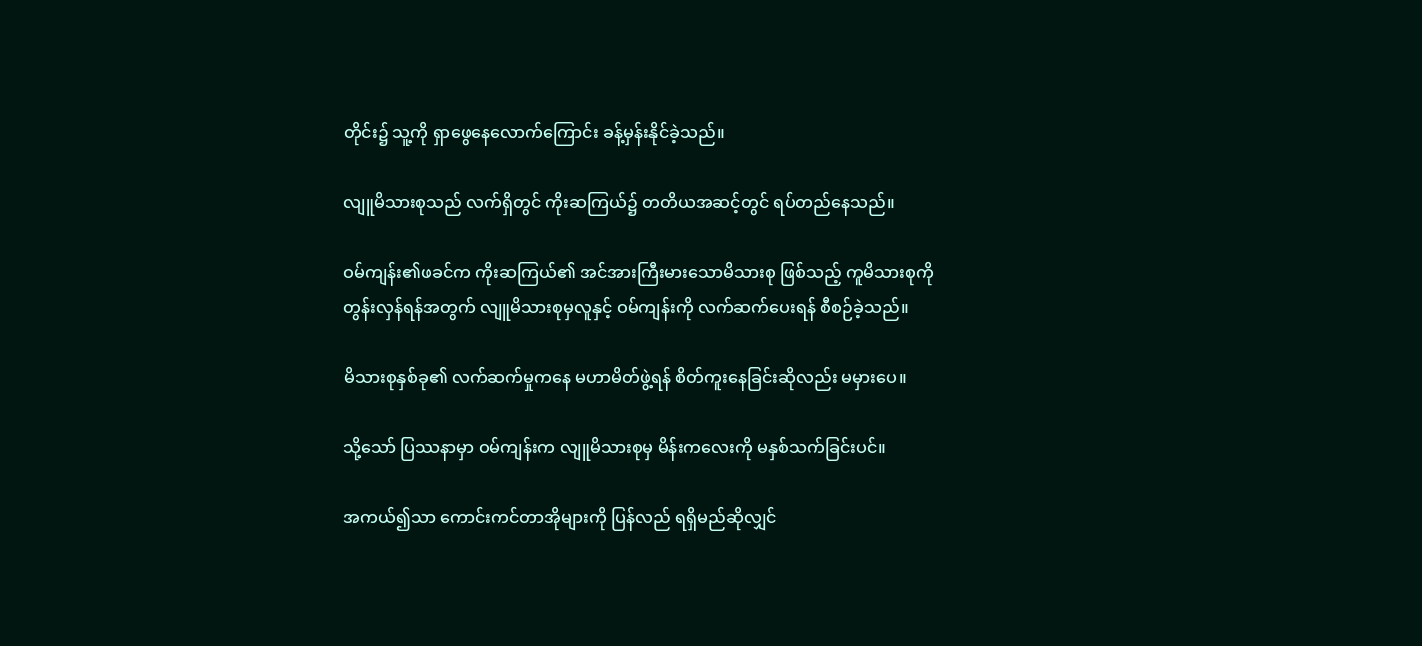တိုင်း၌ သူ့ကို ရှာဖွေနေလောက်ကြောင်း ခန့်မှန်းနိုင်ခဲ့သည်။

လျူမိသားစုသည် လက်ရှိတွင် ကိုးဆကြယ်၌ တတိယအဆင့်တွင် ရပ်တည်နေသည်။

ဝမ်ကျန်း၏ဖခင်က ကိုးဆကြယ်၏ အင်အားကြီးမားသောမိသားစု ဖြစ်သည့် ကူမိသားစုကို တွန်းလှန်ရန်အတွက် လျူမိသားစုမှလူနှင့် ဝမ်ကျန်းကို လက်ဆက်ပေးရန် စီစဉ်ခဲ့သည်။

မိသားစုနှစ်ခု၏ လက်ဆက်မှုကနေ မဟာမိတ်ဖွဲ့ရန် စိတ်ကူးနေခြင်းဆိုလည်း မမှားပေ။

သို့သော် ပြဿနာမှာ ဝမ်ကျန်းက လျူမိသားစုမှ မိန်းကလေးကို မနှစ်သက်ခြင်းပင်။

အကယ်၍သာ ကောင်းကင်တာအိုများကို ပြန်လည် ရရှိမည်ဆိုလျှင်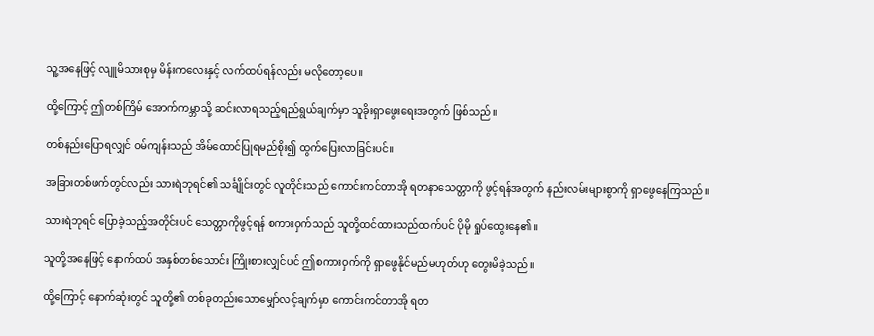သူ့အနေဖြင့် လျူမိသားစုမှ မိန်းကလေးနှင့် လက်ထပ်ရန်လည်း မလိုတော့ပေ။

ထို့ကြောင့် ဤတစ်ကြိမ် အောက်ကမ္ဘာသို့ ဆင်းလာရသည့်ရည်ရွယ်ချက်မှာ သူခိုးရှာဖွေးရေးအတွက် ဖြစ်သည်။

တစ်နည်းပြောရလျှင် ဝမ်ကျန်းသည် အိမ်ထောင်ပြုရမည်စိုး၍ ထွက်ပြေးလာခြင်းပင်။

အခြားတစ်ဖက်တွင်လည်း သားရဲဘုရင်၏ သင်္ချိုင်းတွင် လူတိုင်းသည် ကောင်းကင်တာအို ရတနာသေတ္တာကို ဖွင့်ရန်အတွက် နည်းလမ်းများစွာကို ရှာဖွေနေကြသည်။

သားရဲဘုရင် ပြောခဲ့သည့်အတိုင်းပင် သေတ္တာကိုဖွင့်ရန် စကားဝှက်သည် သူတို့ထင်ထားသည်ထက်ပင် ပိုမို ရှုပ်ထွေးနေ၏။

သူတို့အနေဖြင့် နောက်ထပ် အနှစ်တစ်သောင်း ကြိုးစားလျှင်ပင် ဤစကားဝှက်ကို ရှာဖွေနိုင်မည်မဟုတ်ဟု တွေးမိခဲ့သည်။

ထို့ကြောင့် နောက်ဆုံးတွင် သူတို့၏ တစ်ခုတည်းသောမျှော်လင့်ချက်မှာ ကောင်းကင်တာအို ရတ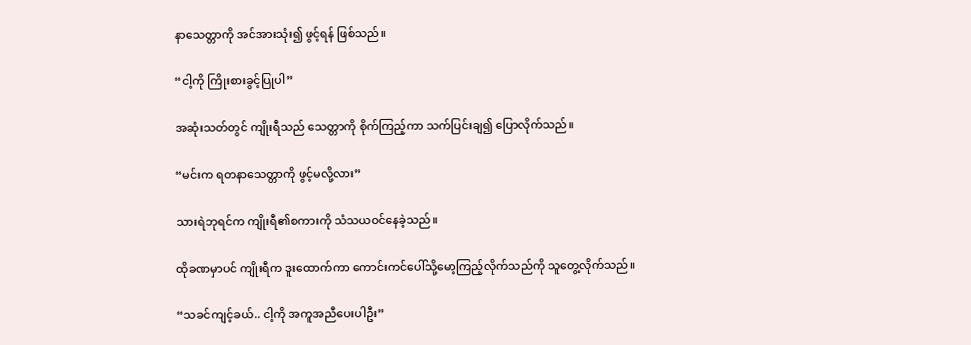နာသေတ္တာကို အင်အားသုံး၍ ဖွင့်ရန် ဖြစ်သည်။

“ငါ့ကို ကြိုးစားခွင့်ပြုပါ”

အဆုံးသတ်တွင် ကျိုးရီသည် သေတ္တာကို စိုက်ကြည့်ကာ သက်ပြင်းချ၍ ပြောလိုက်သည်။

“မင်းက ရတနာသေတ္တာကို ဖွင့်မလို့လား”

သားရဲဘုရင်က ကျိုးရီ၏စကားကို သံသယဝင်နေခဲ့သည်။

ထိုခဏမှာပင် ကျိုးရီက ဒူးထောက်ကာ ကောင်းကင်ပေါ်သို့မော့ကြည့်လိုက်သည်ကို သူတွေ့လိုက်သည်။

“သခင်ကျင့်ခယ်.. ငါ့ကို အကူအညီပေးပါဦး”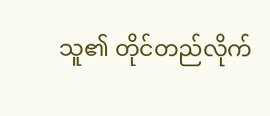သူ၏ တိုင်တည်လိုက်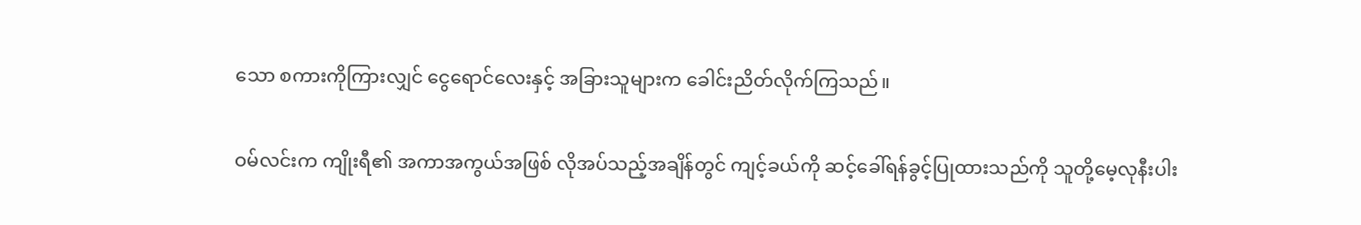သော စကားကိုကြားလျှင် ငွေရောင်လေးနှင့် အခြားသူများက ခေါင်းညိတ်လိုက်ကြသည်။

ဝမ်လင်းက ကျိုးရီ၏ အကာအကွယ်အဖြစ် လိုအပ်သည့်အချိန်တွင် ကျင့်ခယ်ကို ဆင့်ခေါ်ရန်ခွင့်ပြုထားသည်ကို သူတို့မေ့လုနီးပါး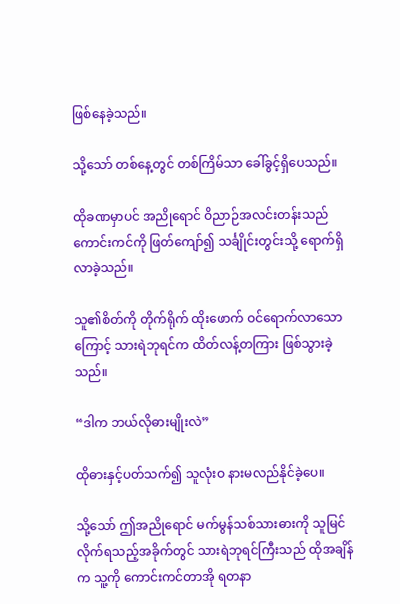ဖြစ်နေခဲ့သည်။

သို့သော် တစ်နေ့တွင် တစ်ကြိမ်သာ ခေါ်ခွင့်ရှိပေသည်။

ထိုခဏမှာပင် အညိုရောင် ဝိညာဉ်အလင်းတန်းသည် ကောင်းကင်ကို ဖြတ်ကျော်၍ သင်္ချိုင်းတွင်းသို့ ရောက်ရှိလာခဲ့သည်။

သူ၏စိတ်ကို တိုက်ရိုက် ထိုးဖောက် ဝင်ရောက်လာသောကြောင့် သားရဲဘုရင်က ထိတ်လန့်တကြား ဖြစ်သွားခဲ့သည်။

“ဒါက ဘယ်လိုဓားမျိုးလဲ”

ထိုဓားနှင့်ပတ်သက်၍ သူလုံးဝ နားမလည်နိုင်ခဲ့ပေ။

သို့သော် ဤအညိုရောင် မက်မွန်သစ်သားဓားကို သူမြင်လိုက်ရသည့်အခိုက်တွင် သားရဲဘုရင်ကြီးသည် ထိုအချိန်က သူ့ကို ကောင်းကင်တာအို ရတနာ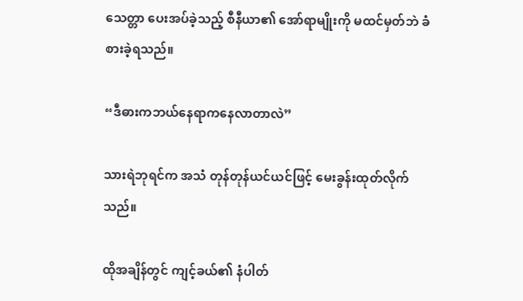သေတ္တာ ပေးအပ်ခဲ့သည့် စီနီယာ၏ အော်ရာမျိုးကို မထင်မှတ်ဘဲ ခံစားခဲ့ရသည်။

“ဒီဓားကဘယ်နေရာကနေလာတာလဲ”

သားရဲဘုရင်က အသံ တုန်တုန်ယင်ယင်ဖြင့် မေးခွန်းထုတ်လိုက်သည်။

ထိုအချိန်တွင် ကျင့်ခယ်၏ နံပါတ်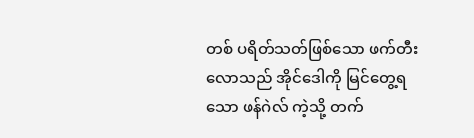တစ် ပရိတ်သတ်ဖြစ်သော ဖက်တီးလောသည် အိုင်ဒေါကို မြင်တွေ့ရသော ဖန်ဂဲလ် ကဲ့သို့ တက်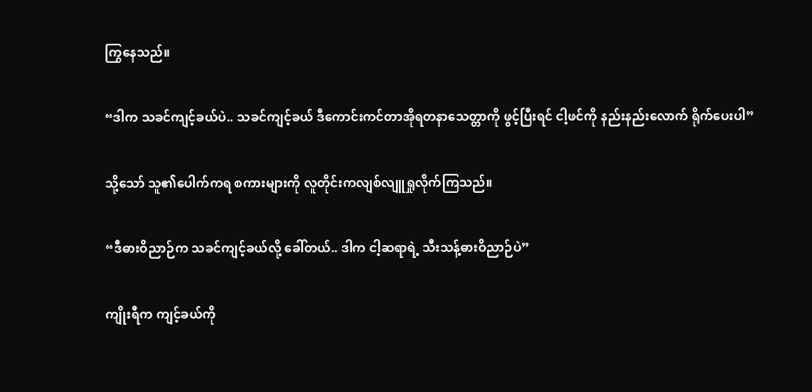ကြွနေသည်။

“ဒါက သခင်ကျင့်ခယ်ပဲ.. သခင်ကျင့်ခယ် ဒီကောင်းကင်တာအိုရတနာသေတ္တာကို ဖွင့်ပြီးရင် ငါ့ဖင်ကို နည်းနည်းလောက် ရိုက်ပေးပါ”

သို့သော် သူ၏ပေါက်ကရ စကားများကို လူတိုင်းကလျစ်လျူရှုလိုက်ကြသည်။

“ဒီဓားဝိညာဉ်က သခင်ကျင့်ခယ်လို့ ခေါ်တယ်.. ဒါက ငါ့ဆရာရဲ့ သီးသန့်ဓားဝိညာဉ်ပဲ”

ကျိုးရီက ကျင့်ခယ်ကို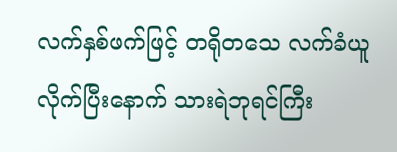လက်နှစ်ဖက်ဖြင့် တရိုတသေ လက်ခံယူလိုက်ပြီးနောက် သားရဲဘုရင်ကြီး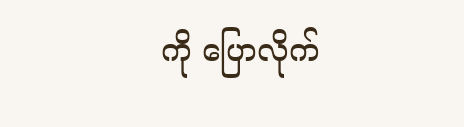ကို ပြောလိုက်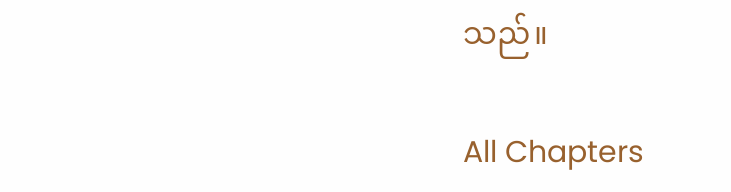သည်။

All Chapters